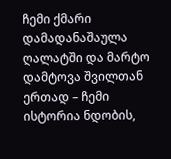ჩემი ქმარი დამადანაშაულა ღალატში და მარტო დამტოვა შვილთან ერთად – ჩემი ისტორია ნდობის,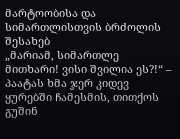მარტოობისა და სიმართლისთვის ბრძოლის შესახებ
„მარიამ, სიმართლე მითხარი! ვისი შვილია ეს?!“ – პაატას ხმა ჯერ კიდევ ყურებში ჩამესმის, თითქოს გუშინ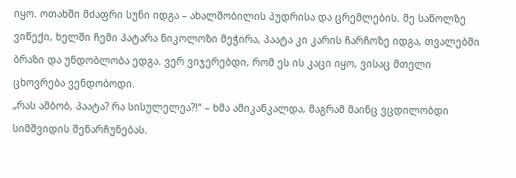იყო. ოთახში მძაფრი სუნი იდგა – ახალშობილის პუდრისა და ცრემლების. მე საწოლზე ვიწექი, ხელში ჩემი პატარა ნიკოლოზი მეჭირა, პაატა კი კარის ჩარჩოზე იდგა, თვალებში ბრაზი და უნდობლობა ედგა. ვერ ვიჯერებდი, რომ ეს ის კაცი იყო, ვისაც მთელი ცხოვრება ვენდობოდი.
„რას ამბობ, პაატა? რა სისულელეა?!“ – ხმა ამიკანკალდა, მაგრამ მაინც ვცდილობდი სიმშვიდის შენარჩუნებას.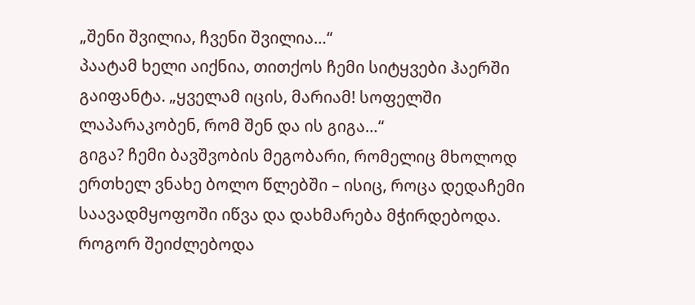„შენი შვილია, ჩვენი შვილია…“
პაატამ ხელი აიქნია, თითქოს ჩემი სიტყვები ჰაერში გაიფანტა. „ყველამ იცის, მარიამ! სოფელში ლაპარაკობენ, რომ შენ და ის გიგა…“
გიგა? ჩემი ბავშვობის მეგობარი, რომელიც მხოლოდ ერთხელ ვნახე ბოლო წლებში – ისიც, როცა დედაჩემი საავადმყოფოში იწვა და დახმარება მჭირდებოდა. როგორ შეიძლებოდა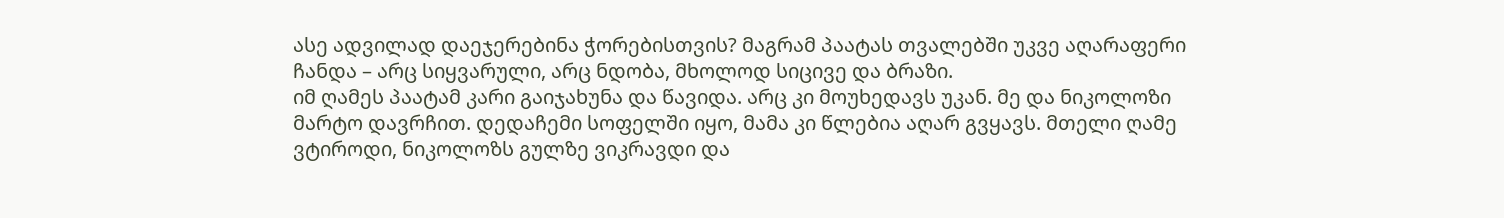ასე ადვილად დაეჯერებინა ჭორებისთვის? მაგრამ პაატას თვალებში უკვე აღარაფერი ჩანდა – არც სიყვარული, არც ნდობა, მხოლოდ სიცივე და ბრაზი.
იმ ღამეს პაატამ კარი გაიჯახუნა და წავიდა. არც კი მოუხედავს უკან. მე და ნიკოლოზი მარტო დავრჩით. დედაჩემი სოფელში იყო, მამა კი წლებია აღარ გვყავს. მთელი ღამე ვტიროდი, ნიკოლოზს გულზე ვიკრავდი და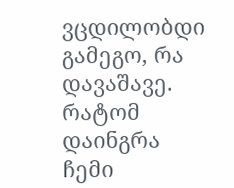ვცდილობდი გამეგო, რა დავაშავე. რატომ დაინგრა ჩემი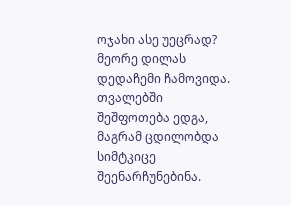ოჯახი ასე უეცრად?
მეორე დილას დედაჩემი ჩამოვიდა. თვალებში შეშფოთება ედგა, მაგრამ ცდილობდა სიმტკიცე შეენარჩუნებინა.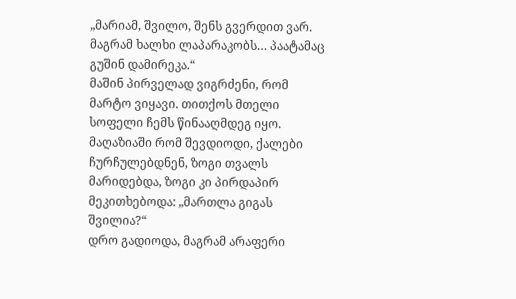„მარიამ, შვილო, შენს გვერდით ვარ. მაგრამ ხალხი ლაპარაკობს… პაატამაც გუშინ დამირეკა.“
მაშინ პირველად ვიგრძენი, რომ მარტო ვიყავი. თითქოს მთელი სოფელი ჩემს წინააღმდეგ იყო. მაღაზიაში რომ შევდიოდი, ქალები ჩურჩულებდნენ, ზოგი თვალს მარიდებდა, ზოგი კი პირდაპირ მეკითხებოდა: „მართლა გიგას შვილია?“
დრო გადიოდა, მაგრამ არაფერი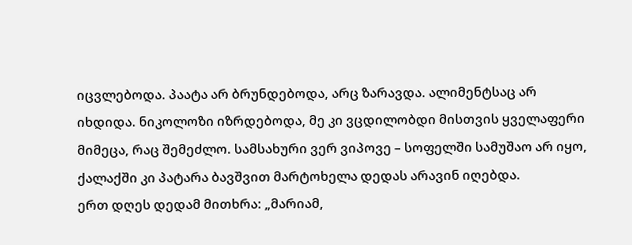იცვლებოდა. პაატა არ ბრუნდებოდა, არც ზარავდა. ალიმენტსაც არ იხდიდა. ნიკოლოზი იზრდებოდა, მე კი ვცდილობდი მისთვის ყველაფერი მიმეცა, რაც შემეძლო. სამსახური ვერ ვიპოვე – სოფელში სამუშაო არ იყო, ქალაქში კი პატარა ბავშვით მარტოხელა დედას არავინ იღებდა.
ერთ დღეს დედამ მითხრა: „მარიამ,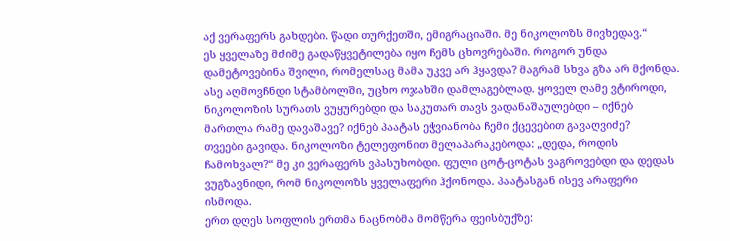აქ ვერაფერს გახდები. წადი თურქეთში, ემიგრაციაში. მე ნიკოლოზს მივხედავ.“
ეს ყველაზე მძიმე გადაწყვეტილება იყო ჩემს ცხოვრებაში. როგორ უნდა დამეტოვებინა შვილი, რომელსაც მამა უკვე არ ჰყავდა? მაგრამ სხვა გზა არ მქონდა. ასე აღმოვჩნდი სტამბოლში, უცხო ოჯახში დამლაგებლად. ყოველ ღამე ვტიროდი, ნიკოლოზის სურათს ვუყურებდი და საკუთარ თავს ვადანაშაულებდი – იქნებ მართლა რამე დავაშავე? იქნებ პაატას ეჭვიანობა ჩემი ქცევებით გავაღვიძე?
თვეები გავიდა. ნიკოლოზი ტელეფონით მელაპარაკებოდა: „დედა, როდის ჩამოხვალ?“ მე კი ვერაფერს ვპასუხობდი. ფული ცოტ-ცოტას ვაგროვებდი და დედას ვუგზავნიდი, რომ ნიკოლოზს ყველაფერი ჰქონოდა. პაატასგან ისევ არაფერი ისმოდა.
ერთ დღეს სოფლის ერთმა ნაცნობმა მომწერა ფეისბუქზე: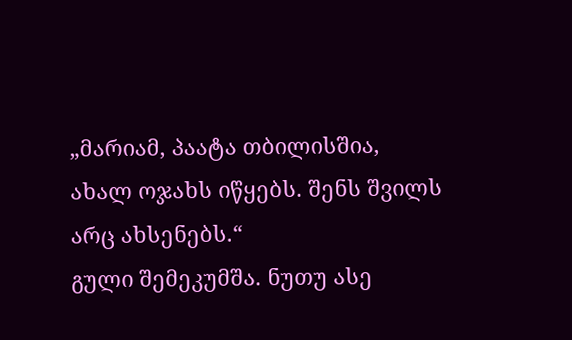„მარიამ, პაატა თბილისშია, ახალ ოჯახს იწყებს. შენს შვილს არც ახსენებს.“
გული შემეკუმშა. ნუთუ ასე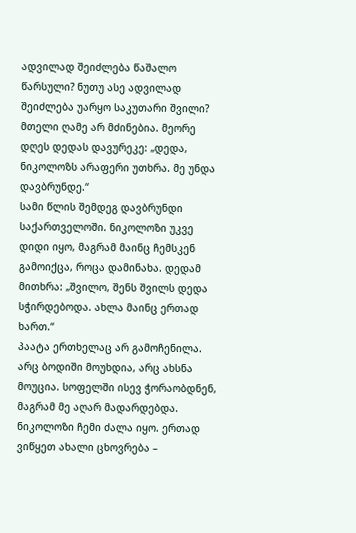ადვილად შეიძლება წაშალო წარსული? ნუთუ ასე ადვილად შეიძლება უარყო საკუთარი შვილი?
მთელი ღამე არ მძინებია. მეორე დღეს დედას დავურეკე: „დედა, ნიკოლოზს არაფერი უთხრა. მე უნდა დავბრუნდე.“
სამი წლის შემდეგ დავბრუნდი საქართველოში. ნიკოლოზი უკვე დიდი იყო, მაგრამ მაინც ჩემსკენ გამოიქცა, როცა დამინახა. დედამ მითხრა: „შვილო, შენს შვილს დედა სჭირდებოდა. ახლა მაინც ერთად ხართ.“
პაატა ერთხელაც არ გამოჩენილა. არც ბოდიში მოუხდია, არც ახსნა მოუცია. სოფელში ისევ ჭორაობდნენ, მაგრამ მე აღარ მადარდებდა. ნიკოლოზი ჩემი ძალა იყო. ერთად ვიწყეთ ახალი ცხოვრება –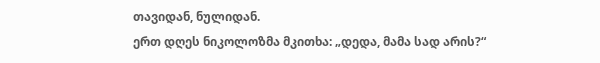თავიდან, ნულიდან.
ერთ დღეს ნიკოლოზმა მკითხა: „დედა, მამა სად არის?“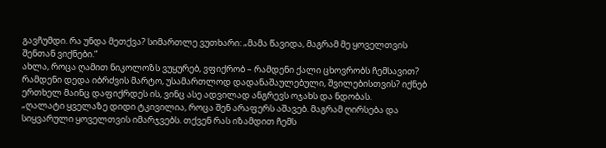გავჩუმდი. რა უნდა მეთქვა? სიმართლე ვუთხარი: „მამა წავიდა, მაგრამ მე ყოველთვის შენთან ვიქნები.“
ახლა, როცა ღამით ნიკოლოზს ვუყურებ, ვფიქრობ – რამდენი ქალი ცხოვრობს ჩემსავით? რამდენი დედა იბრძვის მარტო, უსამართლოდ დადანაშაულებული, შვილებისთვის? იქნებ ერთხელ მაინც დაფიქრდეს ის, ვინც ასე ადვილად ანგრევს ოჯახს და ნდობას.
„ღალატი ყველაზე დიდი ტკივილია, როცა შენ არაფერს აშავებ. მაგრამ ღირსება და სიყვარული ყოველთვის იმარჯვებს. თქვენ რას იზამდით ჩემს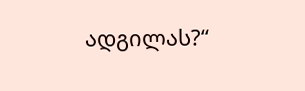ადგილას?“